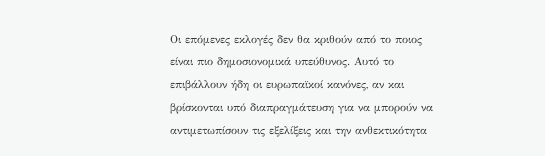Οι επόμενες εκλογές δεν θα κριθούν από το ποιος είναι πιο δημοσιονομικά υπεύθυνος. Αυτό το επιβάλλουν ήδη οι ευρωπαϊκοί κανόνες, αν και βρίσκονται υπό διαπραγμάτευση για να μπορούν να αντιμετωπίσουν τις εξελίξεις και την ανθεκτικότητα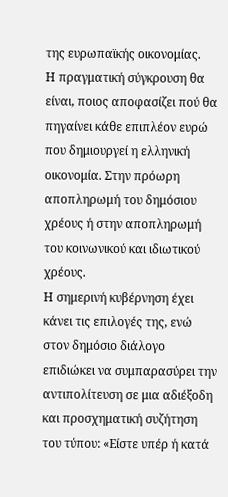της ευρωπαϊκής οικονομίας.
Η πραγματική σύγκρουση θα είναι, ποιος αποφασίζει πού θα πηγαίνει κάθε επιπλέον ευρώ που δημιουργεί η ελληνική οικονομία. Στην πρόωρη αποπληρωμή του δημόσιου χρέους ή στην αποπληρωμή του κοινωνικού και ιδιωτικού χρέους.
Η σημερινή κυβέρνηση έχει κάνει τις επιλογές της, ενώ στον δημόσιο διάλογο επιδιώκει να συμπαρασύρει την αντιπολίτευση σε μια αδιέξοδη και προσχηματική συζήτηση του τύπου: «Είστε υπέρ ή κατά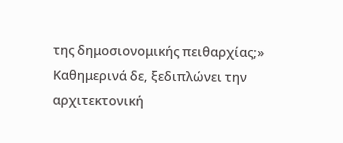της δημοσιονομικής πειθαρχίας;»
Καθημερινά δε, ξεδιπλώνει την αρχιτεκτονική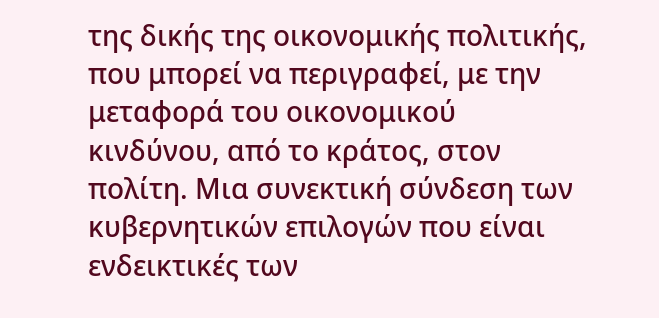της δικής της οικονομικής πολιτικής, που μπορεί να περιγραφεί, με την μεταφορά του οικονομικού κινδύνου, από το κράτος, στον πολίτη. Μια συνεκτική σύνδεση των κυβερνητικών επιλογών που είναι ενδεικτικές των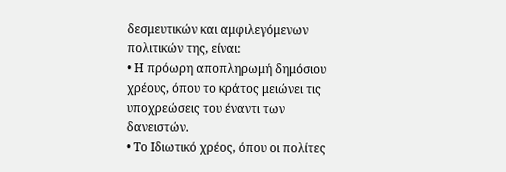δεσμευτικών και αμφιλεγόμενων πολιτικών της, είναι:
• Η πρόωρη αποπληρωμή δημόσιου χρέους, όπου το κράτος μειώνει τις υποχρεώσεις του έναντι των δανειστών.
• Το Ιδιωτικό χρέος, όπου οι πολίτες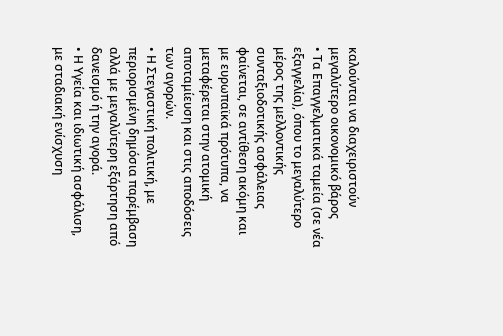καλούνται να διαχειριστούν μεγαλύτερο οικονομικό βάρος
• Τα Επαγγελματικά ταμεία (σε νέα εξαγγελία), όπου το μεγαλύτερο μέρος της μελλοντικής συνταξιοδοτικής ασφάλειας φαίνεται, σε αντίθεση ακόμη και με ευρωπαϊκά πρότυπα, να μεταφέρεται στην ατομική αποταμίευση και στις αποδόσεις των αγορών.
• Η Στεγαστική πολιτική, με περιορισμένη δημόσια παρέμβαση αλλά με μεγαλύτερη εξάρτηση από δανεισμό ή την αγορά.
• Η Υγεία και ιδιωτική ασφάλιση, με σταδιακή ενίσχυση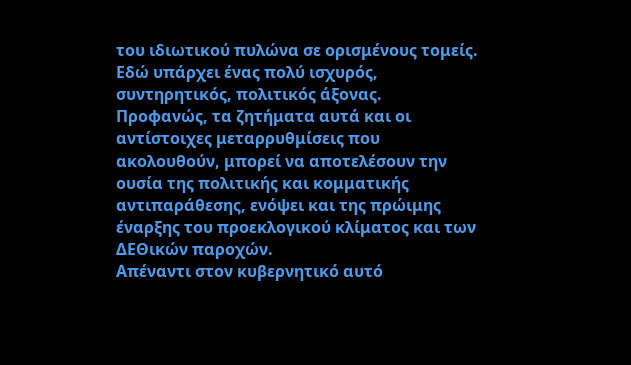του ιδιωτικού πυλώνα σε ορισμένους τομείς.
Εδώ υπάρχει ένας πολύ ισχυρός, συντηρητικός, πολιτικός άξονας.
Προφανώς, τα ζητήματα αυτά και οι αντίστοιχες μεταρρυθμίσεις που ακολουθούν, μπορεί να αποτελέσουν την ουσία της πολιτικής και κομματικής αντιπαράθεσης, ενόψει και της πρώιμης έναρξης του προεκλογικού κλίματος και των ΔΕΘικών παροχών.
Απέναντι στον κυβερνητικό αυτό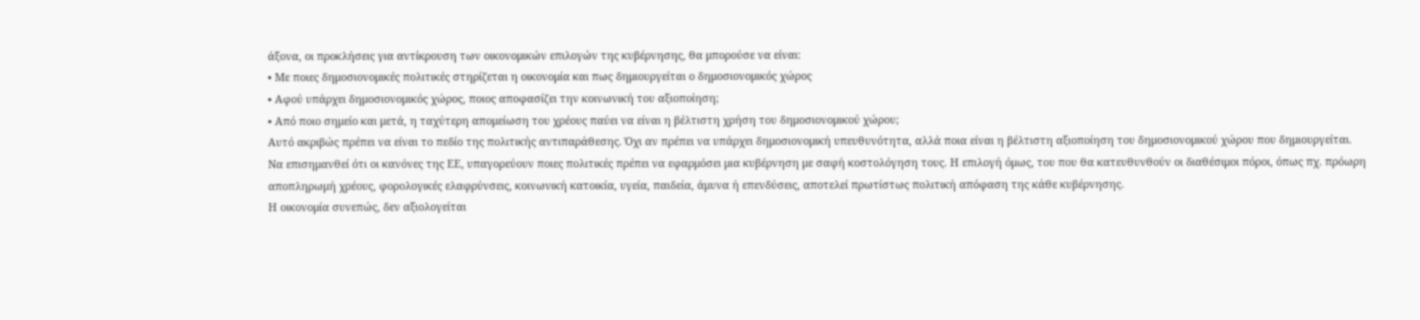άξονα, οι προκλήσεις για αντίκρουση των οικονομικών επιλογών της κυβέρνησης, θα μπορούσε να είναι:
• Με ποιες δημοσιονομικές πολιτικές στηρίζεται η οικονομία και πως δημιουργείται ο δημοσιονομικός χώρος
• Αφού υπάρχει δημοσιονομικός χώρος, ποιος αποφασίζει την κοινωνική του αξιοποίηση;
• Από ποιο σημείο και μετά, η ταχύτερη απομείωση του χρέους παύει να είναι η βέλτιστη χρήση του δημοσιονομικού χώρου;
Αυτό ακριβώς πρέπει να είναι το πεδίο της πολιτικής αντιπαράθεσης. Όχι αν πρέπει να υπάρχει δημοσιονομική υπευθυνότητα, αλλά ποια είναι η βέλτιστη αξιοποίηση του δημοσιονομικού χώρου που δημιουργείται.
Να επισημανθεί ότι οι κανόνες της ΕΕ, υπαγορεύουν ποιες πολιτικές πρέπει να εφαρμόσει μια κυβέρνηση με σαφή κοστολόγηση τους. Η επιλογή όμως, του που θα κατευθυνθούν οι διαθέσιμοι πόροι, όπως πχ. πρόωρη αποπληρωμή χρέους, φορολογικές ελαφρύνσεις, κοινωνική κατοικία, υγεία, παιδεία, άμυνα ή επενδύσεις, αποτελεί πρωτίστως πολιτική απόφαση της κάθε κυβέρνησης.
Η οικονομία συνεπώς, δεν αξιολογείται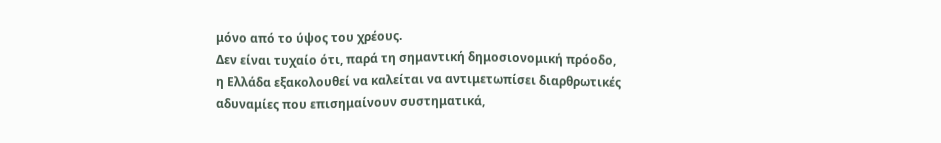μόνο από το ύψος του χρέους.
Δεν είναι τυχαίο ότι, παρά τη σημαντική δημοσιονομική πρόοδο, η Ελλάδα εξακολουθεί να καλείται να αντιμετωπίσει διαρθρωτικές αδυναμίες που επισημαίνουν συστηματικά,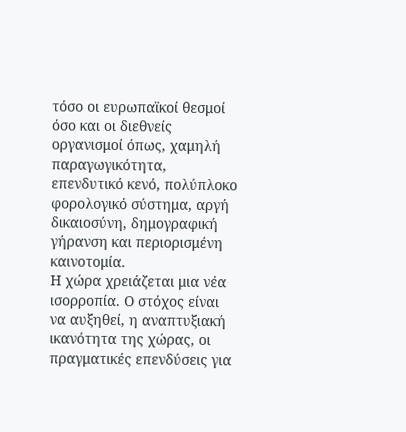τόσο οι ευρωπαϊκοί θεσμοί όσο και οι διεθνείς οργανισμοί όπως, χαμηλή παραγωγικότητα, επενδυτικό κενό, πολύπλοκο φορολογικό σύστημα, αργή δικαιοσύνη, δημογραφική γήρανση και περιορισμένη καινοτομία.
Η χώρα χρειάζεται μια νέα ισορροπία. Ο στόχος είναι να αυξηθεί, η αναπτυξιακή ικανότητα της χώρας, οι πραγματικές επενδύσεις για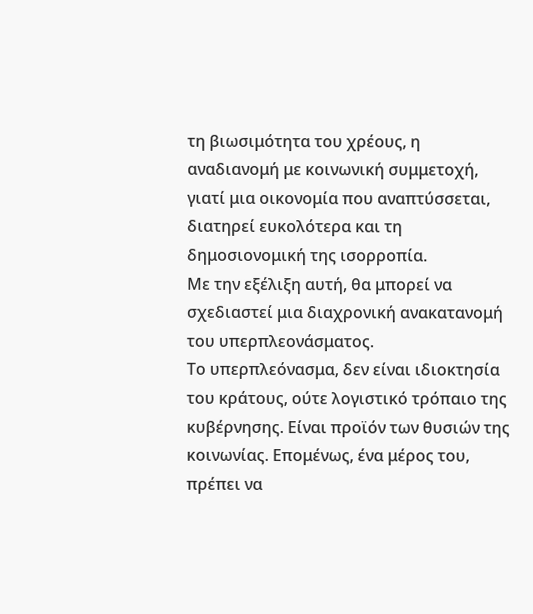τη βιωσιμότητα του χρέους, η αναδιανομή με κοινωνική συμμετοχή, γιατί μια οικονομία που αναπτύσσεται, διατηρεί ευκολότερα και τη δημοσιονομική της ισορροπία.
Με την εξέλιξη αυτή, θα μπορεί να σχεδιαστεί μια διαχρονική ανακατανομή του υπερπλεονάσματος.
Το υπερπλεόνασμα, δεν είναι ιδιοκτησία του κράτους, ούτε λογιστικό τρόπαιο της κυβέρνησης. Είναι προϊόν των θυσιών της κοινωνίας. Επομένως, ένα μέρος του, πρέπει να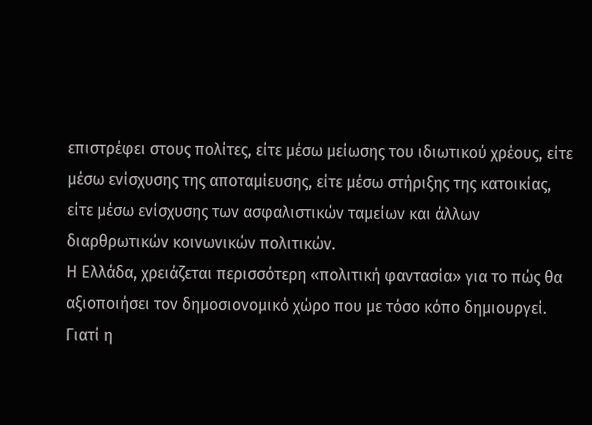επιστρέφει στους πολίτες, είτε μέσω μείωσης του ιδιωτικού χρέους, είτε μέσω ενίσχυσης της αποταμίευσης, είτε μέσω στήριξης της κατοικίας, είτε μέσω ενίσχυσης των ασφαλιστικών ταμείων και άλλων διαρθρωτικών κοινωνικών πολιτικών.
Η Ελλάδα, χρειάζεται περισσότερη «πολιτική φαντασία» για το πώς θα αξιοποιήσει τον δημοσιονομικό χώρο που με τόσο κόπο δημιουργεί. Γιατί η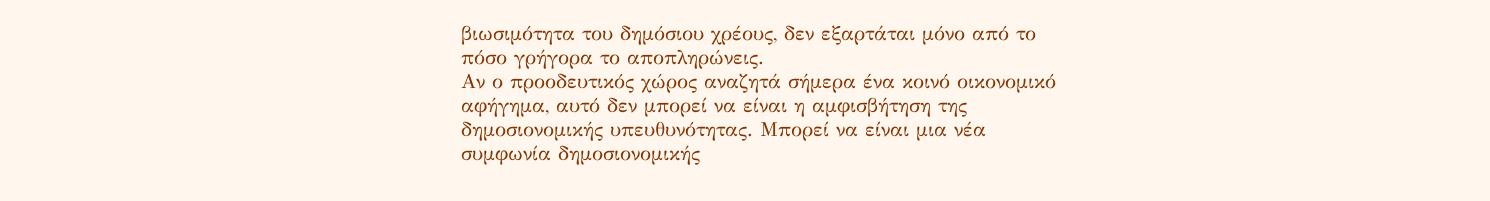βιωσιμότητα του δημόσιου χρέους, δεν εξαρτάται μόνο από το πόσο γρήγορα το αποπληρώνεις.
Αν ο προοδευτικός χώρος αναζητά σήμερα ένα κοινό οικονομικό αφήγημα, αυτό δεν μπορεί να είναι η αμφισβήτηση της δημοσιονομικής υπευθυνότητας. Μπορεί να είναι μια νέα συμφωνία δημοσιονομικής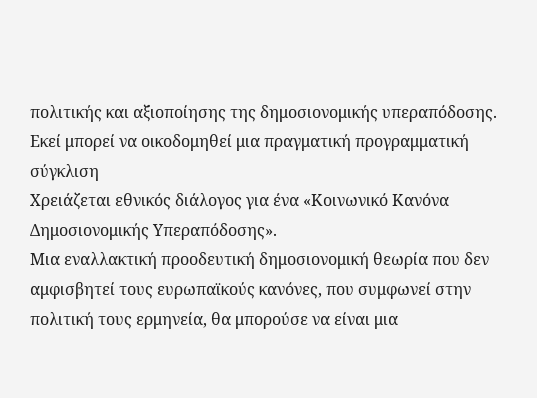πολιτικής και αξιοποίησης της δημοσιονομικής υπεραπόδοσης. Εκεί μπορεί να οικοδομηθεί μια πραγματική προγραμματική σύγκλιση
Χρειάζεται εθνικός διάλογος για ένα «Κοινωνικό Κανόνα Δημοσιονομικής Υπεραπόδοσης».
Μια εναλλακτική προοδευτική δημοσιονομική θεωρία που δεν αμφισβητεί τους ευρωπαϊκούς κανόνες, που συμφωνεί στην πολιτική τους ερμηνεία, θα μπορούσε να είναι μια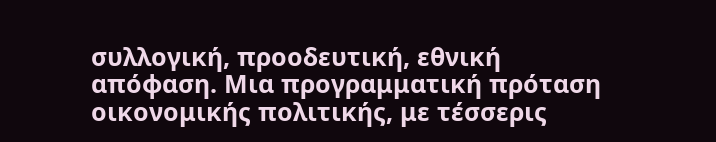συλλογική, προοδευτική, εθνική απόφαση. Μια προγραμματική πρόταση οικονομικής πολιτικής, με τέσσερις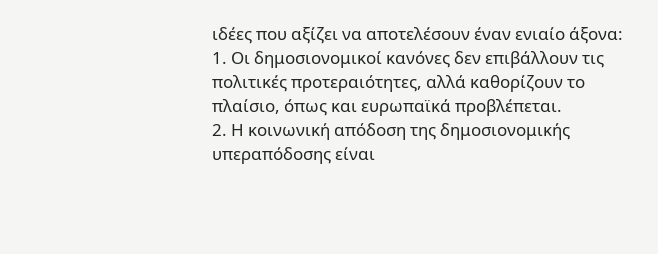ιδέες που αξίζει να αποτελέσουν έναν ενιαίο άξονα:
1. Οι δημοσιονομικοί κανόνες δεν επιβάλλουν τις πολιτικές προτεραιότητες, αλλά καθορίζουν το πλαίσιο, όπως και ευρωπαϊκά προβλέπεται.
2. Η κοινωνική απόδοση της δημοσιονομικής υπεραπόδοσης είναι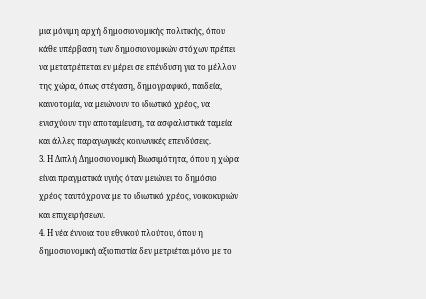μια μόνιμη αρχή δημοσιονομικής πολιτικής, όπου κάθε υπέρβαση των δημοσιονομικών στόχων πρέπει να μετατρέπεται εν μέρει σε επένδυση για το μέλλον της χώρα, όπως στέγαση, δημογραφικό, παιδεία, καινοτομία, να μειώνουν το ιδιωτικό χρέος, να ενισχύουν την αποταμίευση, τα ασφαλιστικά ταμεία και άλλες παραγωγικές κοινωνικές επενδύσεις.
3. Η Διπλή Δημοσιονομική Βιωσιμότητα, όπου η χώρα είναι πραγματικά υγιής όταν μειώνει το δημόσιο χρέος ταυτόχρονα με το ιδιωτικό χρέος, νοικοκυριών και επιχειρήσεων.
4. Η νέα έννοια του εθνικού πλούτου, όπου η δημοσιονομική αξιοπιστία δεν μετριέται μόνο με το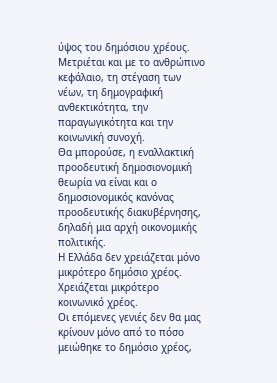ύψος του δημόσιου χρέους. Μετριέται και με το ανθρώπινο κεφάλαιο, τη στέγαση των νέων, τη δημογραφική ανθεκτικότητα, την παραγωγικότητα και την κοινωνική συνοχή.
Θα μπορούσε, η εναλλακτική προοδευτική δημοσιονομική θεωρία να είναι και ο δημοσιονομικός κανόνας προοδευτικής διακυβέρνησης, δηλαδή μια αρχή οικονομικής πολιτικής.
Η Ελλάδα δεν χρειάζεται μόνο μικρότερο δημόσιο χρέος. Χρειάζεται μικρότερο κοινωνικό χρέος.
Οι επόμενες γενιές δεν θα μας κρίνουν μόνο από το πόσο μειώθηκε το δημόσιο χρέος,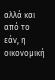αλλά και από το εάν, η οικονομική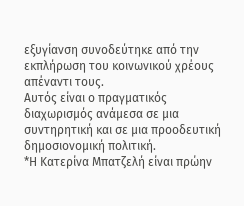εξυγίανση συνοδεύτηκε από την εκπλήρωση του κοινωνικού χρέους απέναντι τους.
Αυτός είναι ο πραγματικός διαχωρισμός ανάμεσα σε μια συντηρητική και σε μια προοδευτική δημοσιονομική πολιτική.
*Η Κατερίνα Μπατζελή είναι πρώην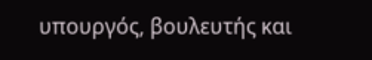υπουργός, βουλευτής και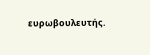ευρωβουλευτής.